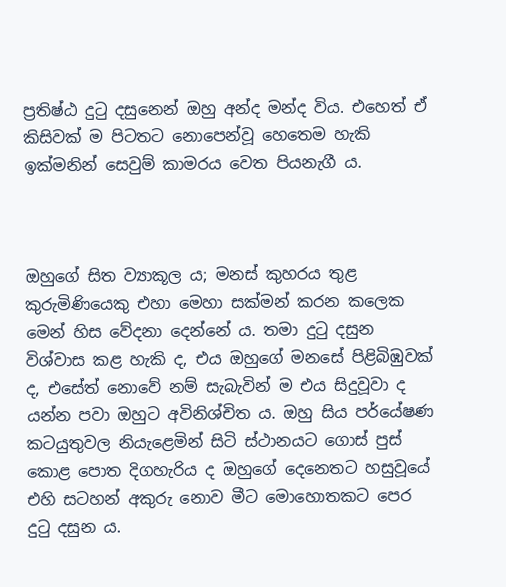ප්‍රතිෂ්ඨ දුටු දසුනෙන් ඔහු අන්ද මන්ද විය. එහෙත් ඒ කිසිවක් ම පිටතට නොපෙන්වූ හෙතෙම හැකි ඉක්මනින් සෙවුම් කාමරය වෙත පියනැගී ය.



ඔහුගේ සිත ව්‍යාකූල ය; මනස් කුහරය තුළ කුරුමිණියෙකු එහා මෙහා සක්මන් කරන කලෙක මෙන් හිස වේදනා දෙන්නේ ය. තමා දුටු දසුන විශ්වාස කළ හැකි ද, එය ඔහුගේ මනසේ පිළිබිඹුවක් ද, එසේත් නොවේ නම් සැබැවින් ම එය සිදුවූවා ද යන්න පවා ඔහුට අවිනිශ්චිත ය. ඔහු සිය පර්යේෂණ කටයුතුවල නියැළෙමින් සිටි ස්ථානයට ගොස් පුස් කොළ පොත දිගහැරිය ද ඔහුගේ දෙනෙතට හසුවූයේ එහි සටහන් අකුරු නොව මීට මොහොතකට පෙර දුටු දසුන ය.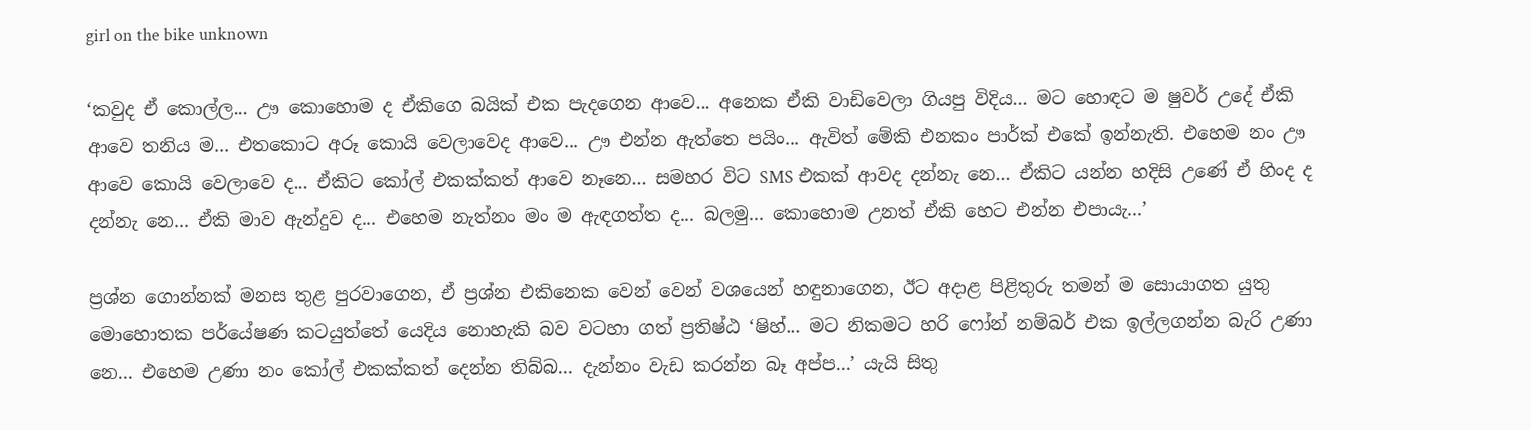girl on the bike unknown

‘කවුද ඒ කොල්ල... ඌ කොහොම ද ඒකිගෙ බයික් එක පැදගෙන ආවෙ... අනෙක ඒකි වාඩිවෙලා ගියපු විදිය... මට හොඳට ම ෂුවර් උදේ ඒකි ආවෙ තනිය ම... එතකොට අරූ කොයි වෙලාවෙද ආවෙ... ඌ එන්න ඇත්තෙ පයිං... ඇවිත් මේකි එනකං පාර්ක් එකේ ඉන්නැති. එහෙම නං ඌ ආවෙ කොයි වෙලාවෙ ද... ඒකිට කෝල් එකක්කත් ආවෙ නෑනෙ... සමහර විට SMS එකක් ආවද දන්නැ නෙ... ඒකිට යන්න හදිසි උණේ ඒ හිංද ද දන්නැ නෙ... ඒකි මාව ඇන්දුව ද... එහෙම නැත්නං මං ම ඇඳගත්ත ද... බලමු... කොහොම උනත් ඒකි හෙට එන්න එපායැ...’

ප්‍රශ්න ගොන්නක් මනස තුළ පුරවාගෙන, ඒ ප්‍රශ්න එකිනෙක වෙන් වෙන් වශයෙන් හඳුනාගෙන, ඊට අදාළ පිළිතුරු තමන් ම සොයාගත යුතු මොහොතක පර්යේෂණ කටයුත්තේ යෙදිය නොහැකි බව වටහා ගත් ප්‍රතිෂ්ඨ ‘ෂිහ්... මට නිකමට හරි ෆෝන් නම්බර් එක ඉල්ලගන්න බැරි උණා නෙ... එහෙම උණා නං කෝල් එකක්කත් දෙන්න තිබ්බ... දැන්නං වැඩ කරන්න බෑ අප්ප...’ යැයි සිතු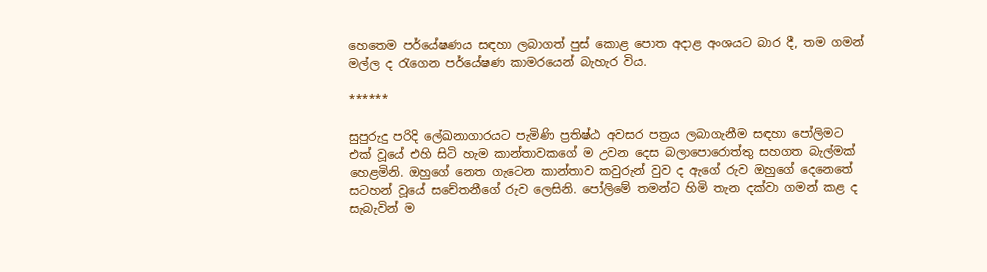හෙතෙම පර්යේෂණය සඳහා ලබාගත් පුස් කොළ පොත අදාළ අංශයට බාර දී, තම ගමන් මල්ල ද රැගෙන පර්යේෂණ කාමරයෙන් බැහැර විය.

******

සුපුරුදු පරිදි ලේඛනාගාරයට පැමිණි ප්‍රතිෂ්ඨ අවසර පත්‍රය ලබාගැනීම සඳහා පෝලිමට එක් වූයේ එහි සිටි හැම කාන්තාවකගේ ම උවන දෙස බලාපොරොත්තු සහගත බැල්මක් හෙළමිනි. ඔහුගේ නෙත ගැටෙන කාන්තාව කවුරුන් වුව ද ඇගේ රුව ඔහුගේ දෙනෙතේ සටහන් වූයේ සචේතනීගේ රුව ලෙසිනි. පෝලිමේ තමන්ට හිමි තැන දක්වා ගමන් කළ ද සැබැවින් ම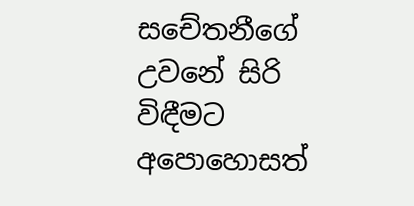සචේතනීගේ උවනේ සිරි විඳීමට අපොහොසත්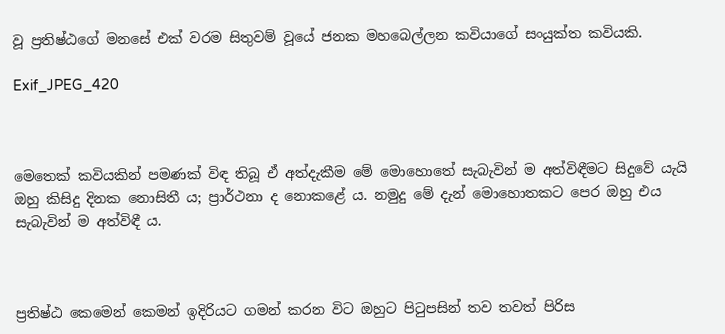වූ ප්‍රතිෂ්ඨගේ මනසේ එක් වරම සිතුවම් වූයේ ජනක මහබෙල්ලන කවියාගේ සංයුක්ත කවියකි.

Exif_JPEG_420



මෙතෙක් කවියකින් පමණක් විඳ තිබූ ඒ අත්දැකීම මේ මොහොතේ සැබැවින් ම අත්විඳීමට සිදුවේ යැයි ඔහු කිසිදු දිනක නොසිතී ය; ප්‍රාර්ථනා ද නොකළේ ය. නමුදු මේ දැන් මොහොතකට පෙර ඔහු එය සැබැවින් ම අත්විඳී ය.



ප්‍රතිෂ්ඨ කෙමෙන් කෙමන් ඉදිරියට ගමන් කරන විට ඔහුට පිටුපසින් තව තවත් පිරිස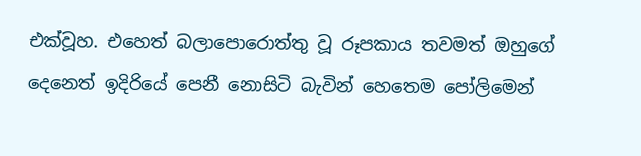එක්වූහ. එහෙත් බලාපොරොත්තු වූ රූපකාය තවමත් ඔහුගේ දෙනෙත් ඉදිරියේ පෙනී නොසිටි බැවින් හෙතෙම පෝලිමෙන්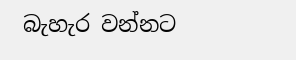බැහැර වන්නට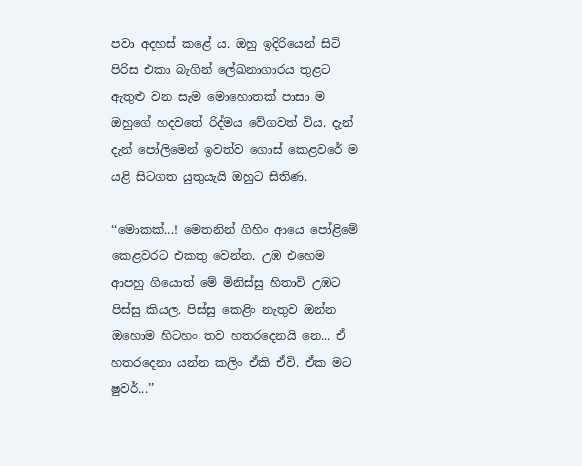පවා අදහස් කළේ ය. ඔහු ඉදිරියෙන් සිටි පිරිස එකා බැගින් ලේඛනාගාරය තුළට ඇතුළු වන සැම මොහොතක් පාසා ම ඔහුගේ හදවතේ රිද්මය වේගවත් විය. දැන් දැන් පෝලිමෙන් ඉවත්ව ගොස් කෙළවරේ ම යළි සිටගත යුතුයැයි ඔහුට සිතිණ.

‘‘මොකක්...! මෙතනින් ගිහිං ආයෙ පෝළිමේ කෙළවරට එකතු වෙන්න. උඹ එහෙම ආපහු ගියොත් මේ මිනිස්සු හිතාවි උඹට පිස්සු කියල. පිස්සු කෙළිං නැතුව ඔන්න ඔහොම හිටහං තව හතරදෙනයි නෙ... ඒ හතරදෙනා යන්න කලිං ඒකි ඒවි. ඒක මට ෂුවර්...’’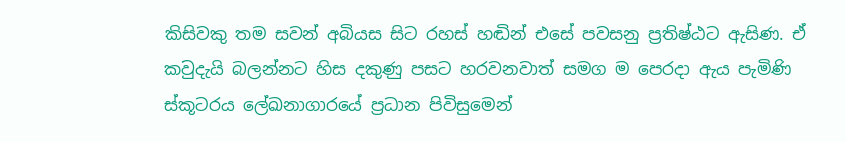කිසිවකු තම සවන් අබියස සිට රහස් හඬින් එසේ පවසනු ප්‍රතිෂ්ඨට ඇසිණ. ඒ කවුදැයි බලන්නට හිස දකුණු පසට හරවනවාත් සමග ම පෙරදා ඇය පැමිණි ස්කූටරය ලේඛනාගාරයේ ප්‍රධාන පිවිසුමෙන්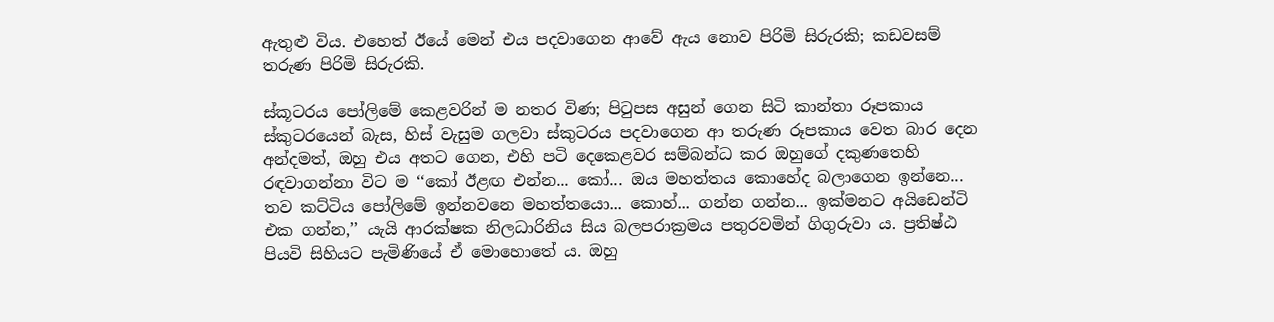ඇතුළු විය. එහෙත් ඊයේ මෙන් එය පදවාගෙන ආවේ ඇය නොව පිරිමි සිරුරකි; කඩවසම් තරුණ පිරිමි සිරුරකි.

ස්කූටරය පෝලිමේ කෙළවරින් ම නතර විණ; පිටුපස අසුන් ගෙන සිටි කාන්තා රූපකාය ස්කුටරයෙන් බැස, හිස් වැසුම ගලවා ස්කුටරය පදවාගෙන ආ තරුණ රූපකාය වෙත බාර දෙන අන්දමත්, ඔහු එය අතට ගෙන, එහි පටි දෙකෙළවර සම්බන්ධ කර ඔහුගේ දකුණතෙහි රඳවාගන්නා විට ම ‘‘කෝ ඊළඟ එන්න... කෝ... ඔය මහත්තය කොහේද බලාගෙන ඉන්නෙ... තව කට්ටිය පෝලිමේ ඉන්නවනෙ මහත්තයො... කොහ්... ගන්න ගන්න... ඉක්මනට අයිඩෙන්ටි එක ගන්න,’’ යැයි ආරක්ෂක නිලධාරිනිය සිය බලපරාක්‍රමය පතුරවමින් ගිගුරුවා ය. ප්‍රතිෂ්ඨ පියවි සිහියට පැමිණියේ ඒ මොහොතේ ය. ඔහු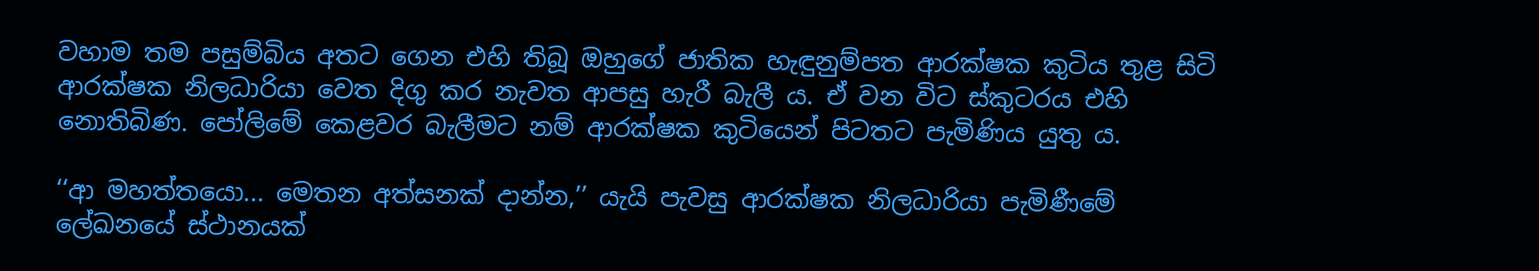වහාම තම පසුම්බිය අතට ගෙන එහි තිබූ ඔහුගේ ජාතික හැඳුනුම්පත ආරක්ෂක කුටිය තුළ සිටි ආරක්ෂක නිලධාරියා වෙත දිගු කර නැවත ආපසු හැරී බැලී ය. ඒ වන විට ස්කුටරය එහි නොතිබිණ. පෝලිමේ කෙළවර බැලීමට නම් ආරක්ෂක කුටියෙන් පිටතට පැමිණිය යුතු ය.

‘‘ආ මහත්තයො... මෙතන අත්සනක් දාන්න,’’ යැයි පැවසු ආරක්ෂක නිලධාරියා පැමිණීමේ ලේඛනයේ ස්ථානයක්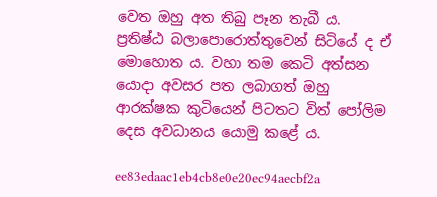වෙත ඔහු අත තිබු පෑන තැබී ය. ප්‍රතිෂ්ඨ බලාපොරොත්තුවෙන් සිටියේ ද ඒ මොහොත ය. වහා තම කෙටි අත්සන යොදා අවසර පත ලබාගත් ඔහු ආරක්ෂක කුටියෙන් පිටතට විත් පෝලිම දෙස අවධානය යොමු කළේ ය.

ee83edaac1eb4cb8e0e20ec94aecbf2a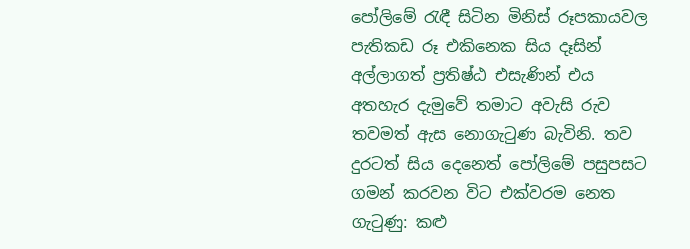පෝලිමේ රැඳී සිටින මිනිස් රූපකායවල පැතිකඩ රූ එකිනෙක සිය දෑසින් අල්ලාගත් ප්‍රතිෂ්ඨ එසැණින් එය අතහැර දැමුවේ තමාට අවැසි රුව තවමත් ඇස නොගැටුණ බැවිනි. තව දුරටත් සිය දෙනෙත් පෝලිමේ පසුපසට ගමන් කරවන විට එක්වරම නෙත ගැටුණු: කළු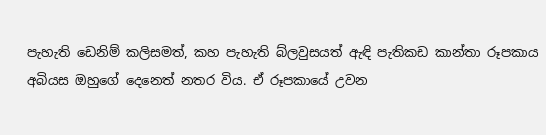පැහැති ඩෙනිම් කලිසමත්, කහ පැහැති බ්ලවුසයත් ඇඳි පැතිකඩ කාන්තා රූපකාය අබියස ඔහුගේ දෙනෙත් නතර විය. ඒ රූපකායේ උවන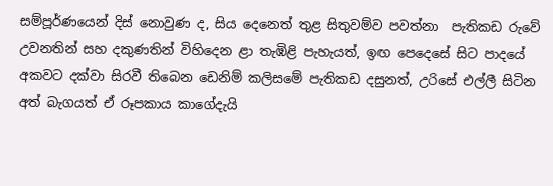සම්පූර්ණයෙන් දිස් නොවුණ ද, සිය දෙනෙත් තුළ සිතුවම්ව පවත්නා  පැතිකඩ රුවේ උවනතින් සහ දකුණතින් විහිදෙන ළා තැඹිළි පැහැයත්, ඉඟ පෙදෙසේ සිට පාදයේ අකවට දක්වා සිරවී තිබෙන ඩෙනිම් කලිසමේ පැතිකඩ දසුනත්, උරිසේ එල්ලී සිටින අත් බැගයත් ඒ රූපකාය කාගේදැයි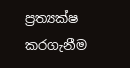ප්‍රත්‍යක්ෂ කරගැනීම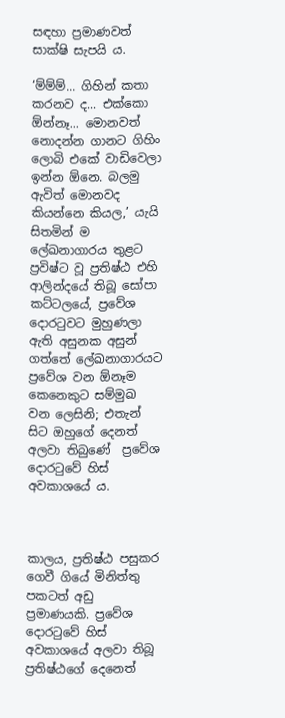සඳහා ප්‍රමාණවත් සාක්ෂි සැපයි ය.

‘ම්ම්ම්... ගිහින් කතා කරනව ද... එක්කො ඕන්නෑ... මොනවත් නොදන්න ගානට ගිහිං ලොබි එකේ වාඩිවෙලා ඉන්න ඕනෙ. බලමු ඇවිත් මොනවද කියන්නෙ කියල,’ යැයි සිතමින් ම ලේඛනාගාරය තුළට ප්‍රවිෂ්ට වූ ප්‍රතිෂ්ඨ එහි ආලින්දයේ තිබූ සෝපා කට්ටලයේ, ප්‍රවේශ දොරටුවට මුහුණලා ඇති අසුනක අසුන් ගත්තේ ලේඛනාගාරයට ප්‍රවේශ වන ඕනෑම කෙනෙකුට සම්මුඛ වන ලෙසිනි; එතැන් සිට ඔහුගේ දෙනත් අලවා තිබුණේ  ප්‍රවේශ දොරටුවේ හිස් අවකාශයේ ය.



කාලය, ප්‍රතිෂ්ඨ පසුකර ගෙවී ගියේ මිනිත්තු පකටත් අඩු ප්‍රමාණයකි. ප්‍රවේශ දොරටුවේ හිස් අවකාශයේ අලවා තිබූ ප්‍රතිෂ්ඨගේ දෙනෙත්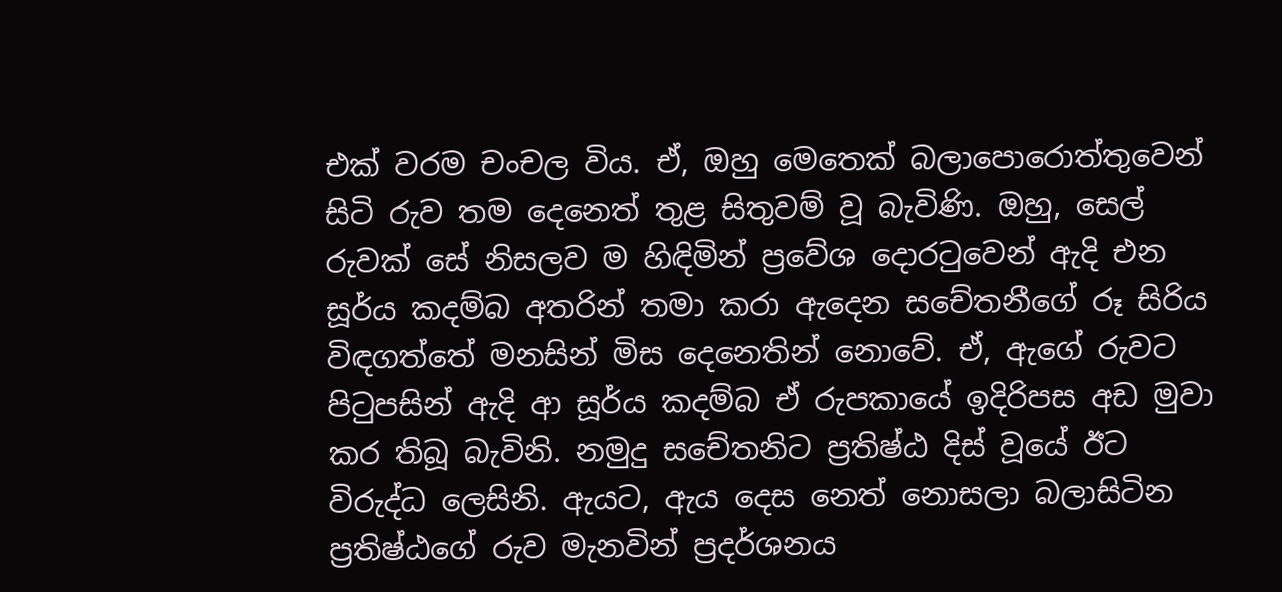එක් වරම චංචල විය. ඒ, ඔහු මෙතෙක් බලාපොරොත්තුවෙන් සිටි රුව තම දෙනෙත් තුළ සිතුවම් වූ බැවිණි. ඔහු, සෙල් රුවක් සේ නිසලව ම හිඳිමින් ප්‍රවේශ දොරටුවෙන් ඇදි එන සූර්ය කදම්බ අතරින් තමා කරා ඇදෙන සචේතනීගේ රූ සිරිය විඳගත්තේ මනසින් මිස දෙනෙතින් නොවේ. ඒ, ඇගේ රුවට පිටුපසින් ඇදි ආ සූර්ය කදම්බ ඒ රුපකායේ ඉදිරිපස අඩ මුවා කර තිබූ බැවිනි. නමුදු සචේතනිට ප්‍රතිෂ්ඨ දිස් වූයේ ඊට විරුද්ධ ලෙසිනි. ඇයට, ඇය දෙස නෙත් නොසලා බලාසිටින ප්‍රතිෂ්ඨගේ රුව මැනවින් ප්‍රදර්ශනය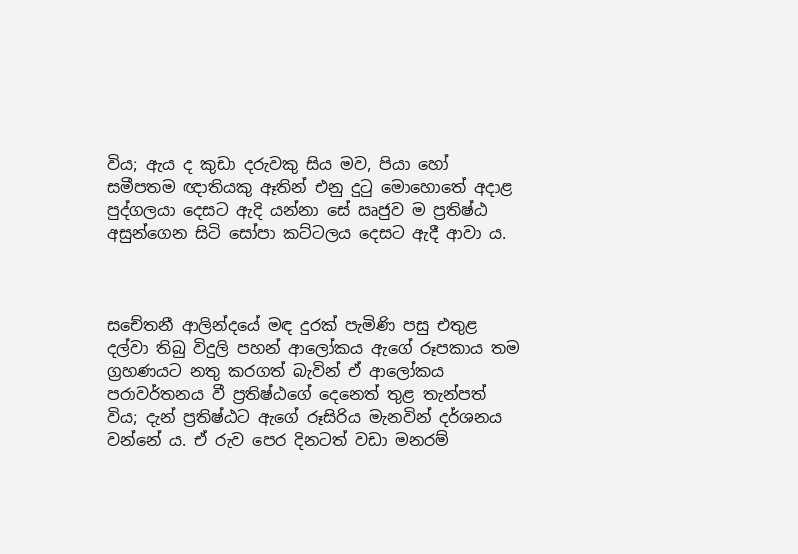විය; ඇය ද කුඩා දරුවකු සිය මව, පියා හෝ සමීපතම ඥාතියකු ඈතින් එනු දුටු මොහොතේ අදාළ පුද්ගලයා දෙසට ඇදි යන්නා සේ ඍජුව ම ප්‍රතිෂ්ඨ අසුන්ගෙන සිටි සෝපා කට්ටලය දෙසට ඇදී ආවා ය.



සචේතනී ආලින්දයේ මඳ දුරක් පැමිණි පසු එතුළ දල්වා තිබු විදුලි පහන් ආලෝකය ඇගේ රූපකාය තම ග්‍රහණයට නතු කරගත් බැවින් ඒ ආලෝකය පරාවර්තනය වී ප්‍රතිෂ්ඨගේ දෙනෙත් තුළ තැන්පත් විය; දැන් ප්‍රතිෂ්ඨට ඇගේ රූසිරිය මැනවින් දර්ශනය වන්නේ ය. ඒ රුව පෙර දිනටත් වඩා මනරම්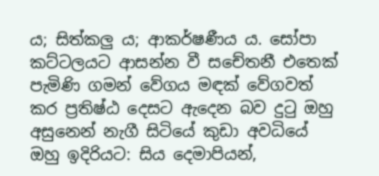ය; සිත්කලු ය; ආකර්ෂණීය ය. සෝපා කට්ටලයට ආසන්න වී සචේතනී එතෙක් පැමිණි ගමන් වේගය මඳක් වේගවත් කර ප්‍රතිෂ්ඨ දෙසට ඇදෙන බව දුටු ඔහු අසුනෙන් නැගී සිටියේ කුඩා අවධියේ ඔහු ඉදිරියට: සිය දෙමාපියන්,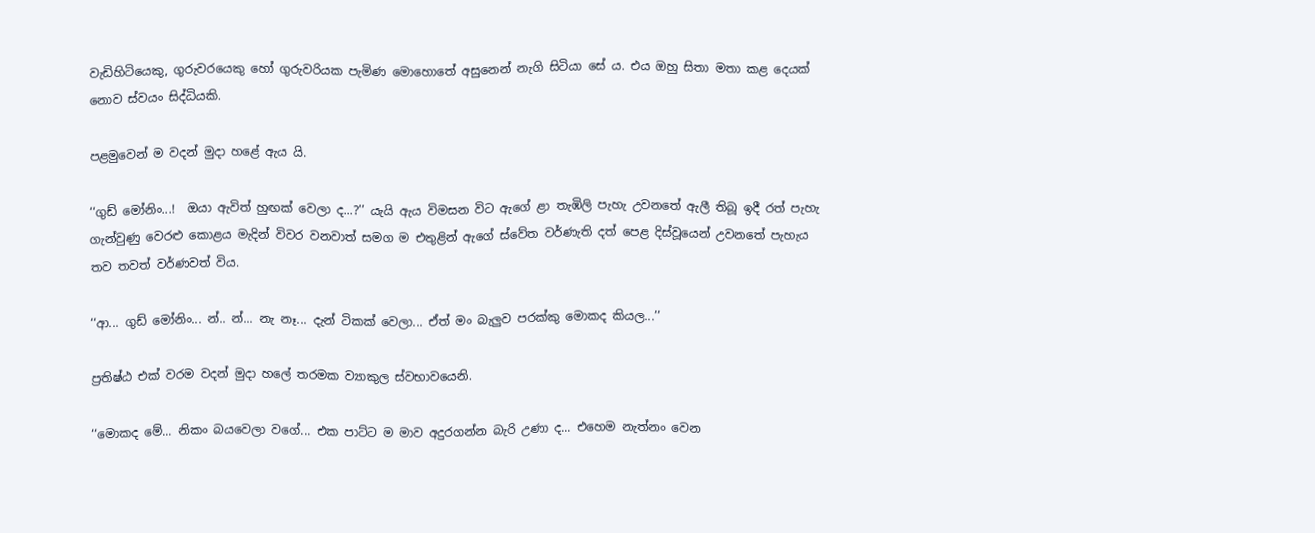වැඩිහිටියෙකු, ගුරුවරයෙකු හෝ ගුරුවරියක පැමිණ මොහොතේ අසුනෙන් නැගි සිටියා සේ ය. එය ඔහු සිතා මතා කළ දෙයක් නොව ස්වයං සිද්ධියකි.

පළමුවෙන් ම වදන් මුදා හළේ ඇය යි.

‘‘ගුඩ් මෝනිං...!  ඔයා ඇවිත් හුඟක් වෙලා ද...?’’ යැයි ඇය විමසන විට ඇගේ ළා තැඹිලි පැහැ උවනතේ ඇලී තිබූ ඉදී රත් පැහැ ගැන්වුණු වෙරළු කොළය මැදින් විවර වනවාත් සමග ම එතුළින් ඇගේ ස්වේත වර්ණැති දත් පෙළ දිස්වූයෙන් උවනතේ පැහැය තව තවත් වර්ණවත් විය.

‘‘ආ... ගුඩ් මෝනිං... න්.. න්... නැ නෑ... දැන් ටිකක් වෙලා... ඒත් මං බැලුව පරක්කු මොකද කියල...’’

ප්‍රතිෂ්ඨ එක් වරම වදන් මුදා හලේ තරමක ව්‍යාකුල ස්වභාවයෙනි.

‘‘මොකද මේ... නිකං බයවෙලා වගේ... එක පාට්ට ම මාව අදුරගන්න බැරි උණා ද... එහෙම නැත්නං වෙන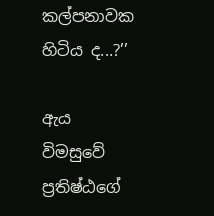කල්පනාවක හිටිය ද...?’’

ඇය විමසුවේ ප්‍රතිෂ්ඨගේ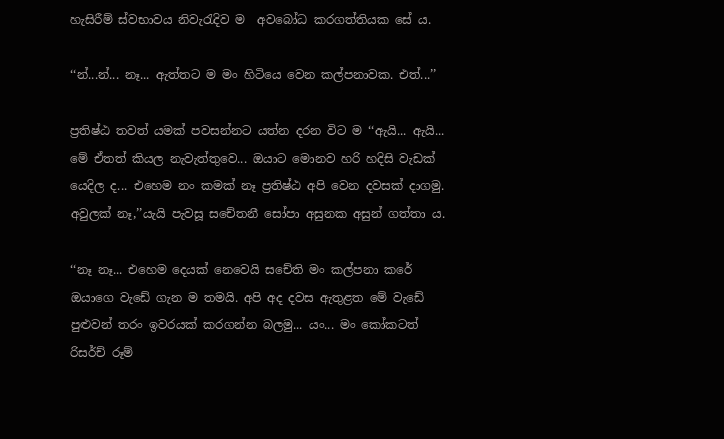හැසිරීම් ස්වභාවය නිවැරැදිව ම  අවබෝධ කරගත්තියක සේ ය.

‘‘න්...න්... නෑ... ඇත්තට ම මං හිටියෙ වෙන කල්පනාවක. එත්...’’

ප්‍රතිෂ්ඨ තවත් යමක් පවසන්නට යත්න දරන විට ම ‘‘ඇයි... ඇයි... මේ ඒතත් කියල නැවැත්තුවෙ... ඔයාට මොනව හරි හදිසි වැඩක් යෙදිල ද... එහෙම නං කමක් නෑ ප්‍රතිෂ්ඨ අපි වෙන දවසක් දාගමු. අවුලක් නෑ,’’යැයි පැවසූ සචේතනී සෝපා අසුනක අසුන් ගත්තා ය.

‘‘නෑ නෑ... එහෙම දෙයක් නෙවෙයි සචේති මං කල්පනා කරේ ඔයාගෙ වැඩේ ගැන ම තමයි. අපි අද දවස ඇතුළත මේ වැඩේ පුළුවන් තරං ඉවරයක් කරගන්න බලමු... යං... මං කෝකටත් රිසර්ච් රූම්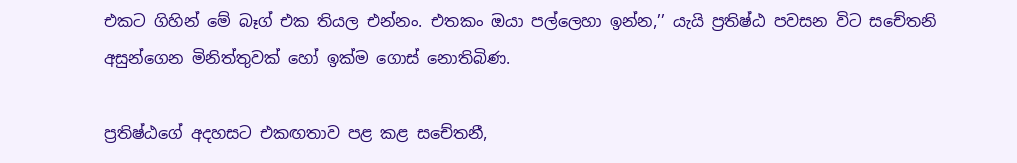එකට ගිහින් මේ බෑග් එක තියල එන්නං. එතකං ඔයා පල්ලෙහා ඉන්න,’’ යැයි ප්‍රතිෂ්ඨ පවසන විට සචේතනි අසුන්ගෙන මිනිත්තුවක් හෝ ඉක්ම ගොස් නොතිබිණ.

ප්‍රතිෂ්ඨගේ අදහසට එකඟතාව පළ කළ සචේතනී,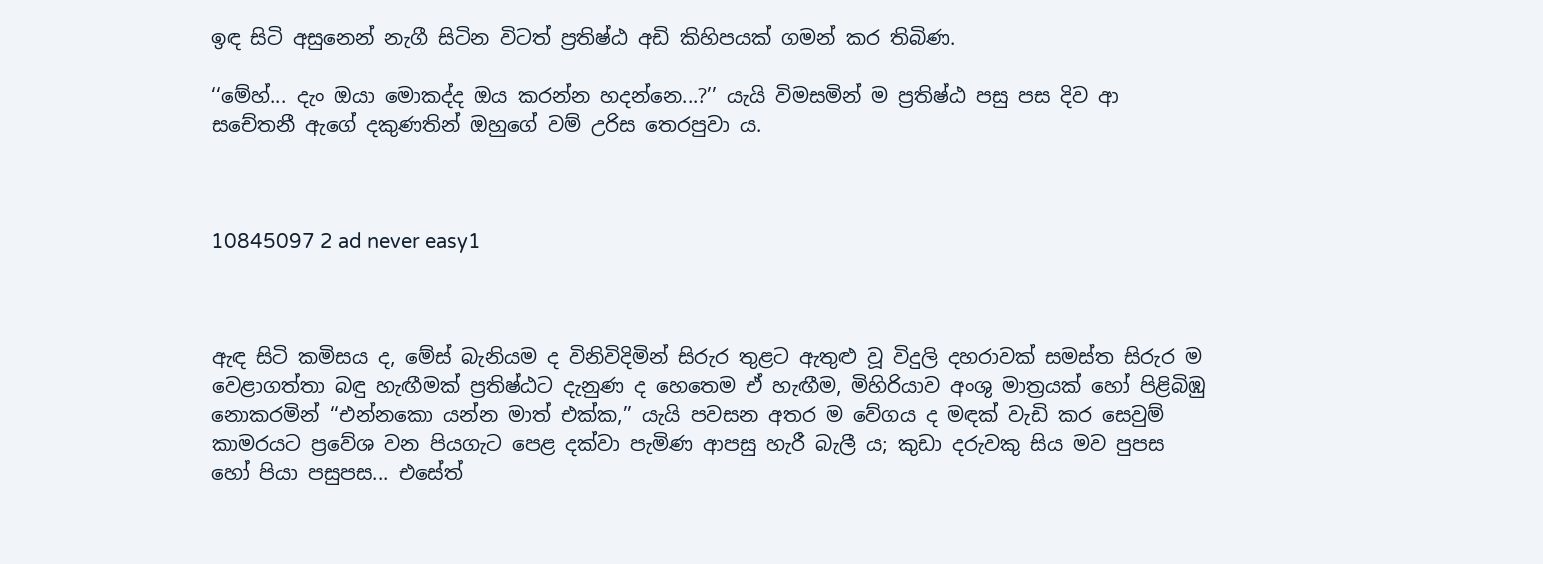ඉඳ සිටි අසුනෙන් නැගී සිටින විටත් ප්‍රතිෂ්ඨ අඩි කිහිපයක් ගමන් කර තිබිණ.

‘‘මේහ්... දැං ඔයා මොකද්ද ඔය කරන්න හදන්නෙ...?’’ යැයි විමසමින් ම ප්‍රතිෂ්ඨ පසු පස දිව ආ සචේතනී ඇගේ දකුණතින් ඔහුගේ වම් උරිස තෙරපුවා ය.



10845097 2 ad never easy1



ඇඳ සිටි කමිසය ද, මේස් බැනියම ද විනිවිදිමින් සිරුර තුළට ඇතුළු වූ විදුලි දහරාවක් සමස්ත සිරුර ම වෙළාගත්තා බඳු හැඟීමක් ප්‍රතිෂ්ඨට දැනුණ ද හෙතෙම ඒ හැඟීම, මිහිරියාව අංශු මාත්‍රයක් හෝ පිළිබිඹු නොකරමින් ‘‘එන්නකො යන්න මාත් එක්ක,’’ යැයි පවසන අතර ම වේගය ද මඳක් වැඩි කර සෙවුම් කාමරයට ප්‍රවේශ වන පියගැට පෙළ දක්වා පැමිණ ආපසු හැරී බැලී ය; කුඩා දරුවකු සිය මව පුපස හෝ පියා පසුපස... එසේත්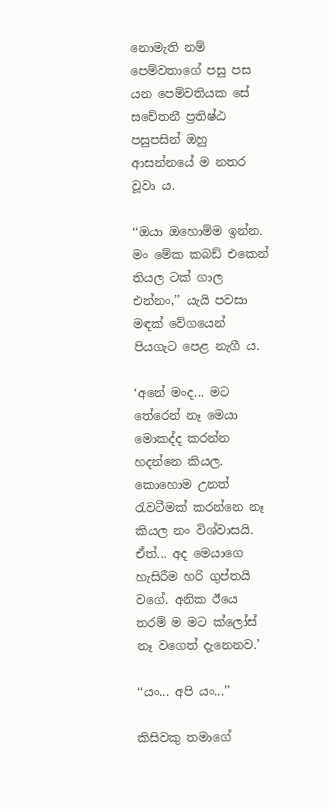නොමැති නම් පෙම්වතාගේ පසු පස යන පෙම්වතියක සේ සචේතනී ප්‍රතිෂ්ඨ පසුපසින් ඔහු ආසන්නයේ ම නතර වූවා ය.

‘‘ඔයා ඔහොම්ම ඉන්න. මං මේක කබඩ් එකෙන් තියල ටක් ගාල එන්නං,’’ යැයි පවසා මඳක් වේගයෙන් පියගැට පෙළ නැගී ය.

‘අනේ මංද... මට තේරෙන් නෑ මෙයා මොකද්ද කරන්න හදන්නෙ කියල. කොහොම උනත් රැවටීමක් කරන්නෙ නෑ කියල නං විශ්වාසයි. ඒත්... අද මෙයාගෙ හැසිරීම හරි ගුප්තයි වගේ. අනික ඊයෙ තරම් ම මට ක්ලෝස් නෑ වගෙත් දැනෙනව.’

‘‘යං... අපි යං...’’

කිසිවකු තමාගේ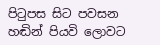පිටුපස සිට පවසන හඬින් පියවි ලොවට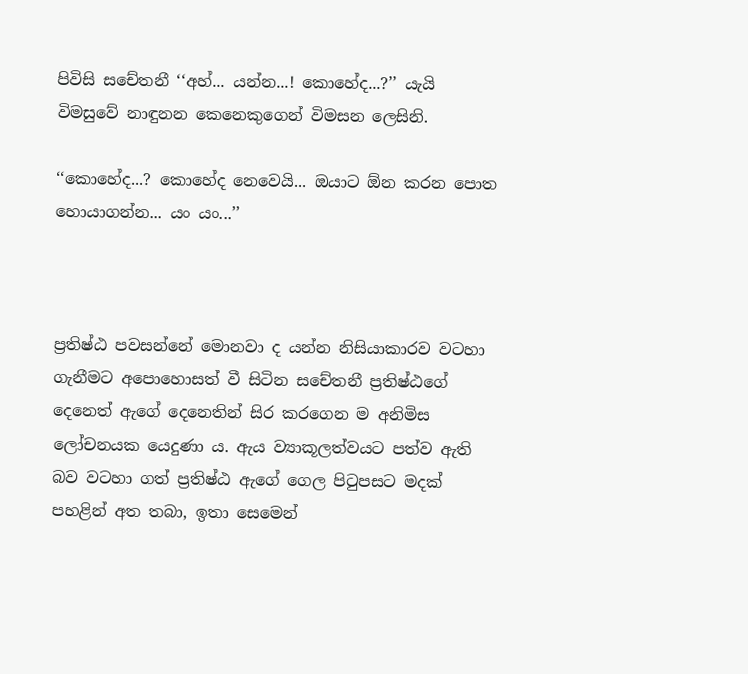පිවිසි සචේතනී ‘‘අහ්... යන්න...! කොහේද...?’’ යැයි විමසුවේ නාඳුනන කෙනෙකුගෙන් විමසන ලෙසිනි.

‘‘කොහේද...? කොහේද නෙවෙයි... ඔයාට ඕන කරන පොත හොයාගන්න... යං යං...’’



ප්‍රතිෂ්ඨ පවසන්නේ මොනවා ද යන්න නිසියාකාරව වටහා ගැනීමට අපොහොසත් වී සිටින සචේතනී ප්‍රතිෂ්ඨගේ දෙනෙත් ඇගේ දෙනෙතින් සිර කරගෙන ම අනිමිස ලෝචනයක යෙදුණා ය. ඇය ව්‍යාකූලත්වයට පත්ව ඇති බව වටහා ගත් ප්‍රතිෂ්ඨ ඇගේ ගෙල පිටුපසට මදක් පහළින් අත තබා, ඉතා සෙමෙන්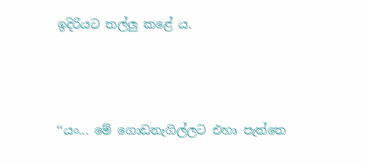ඉදිරියට තල්ලු කළේ ය.



‘‘යං... මේ ගොඩනැගිල්ලට එහා පැත්තෙ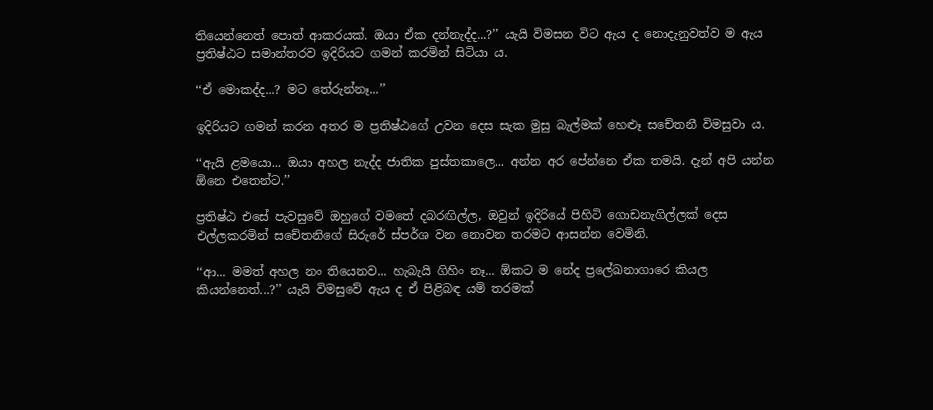තියෙන්නෙත් පොත් ආකරයක්. ඔයා ඒක දන්නැද්ද...?’’ යැයි විමසන විට ඇය ද නොදැනුවත්ව ම ඇය ප්‍රතිෂ්ඨට සමාන්තරව ඉදිරියට ගමන් කරමින් සිටියා ය.

‘‘ඒ මොකද්ද...? මට තේරුන්නෑ...’’

ඉදිරියට ගමන් කරන අතර ම ප්‍රතිෂ්ඨගේ උවන දෙස සැක මුසු බැල්මක් හෙළූ සචේතනී විමසුවා ය.

‘‘ඇයි ළමයො... ඔයා අහල නැද්ද ජාතික පුස්තකාලෙ... අන්න අර පේන්නෙ ඒක තමයි. දැන් අපි යන්න ඕනෙ එතෙන්ට.’’

ප්‍රතිෂ්ඨ එසේ පැවසුවේ ඔහුගේ වමතේ දබරඟිල්ල, ඔවුන් ඉදිරියේ පිහිටි ගොඩනැගිල්ලක් දෙස එල්ලකරමින් සචේතනිගේ සිරුරේ ස්පර්ශ වන නොවන තරමට ආසන්න වෙමිනි.

‘‘ආ... මමත් අහල නං තියෙනව... හැබැයි ගිහිං නෑ... ඕකට ම නේද ප්‍රලේඛනාගාරෙ කියල කියන්නෙත්...?’’ යැයි විමසුවේ ඇය ද ඒ පිළිබඳ යම් තරමක්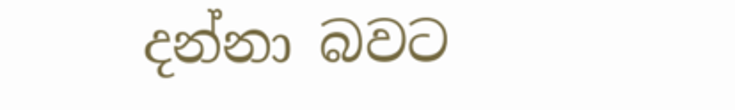දන්නා බවට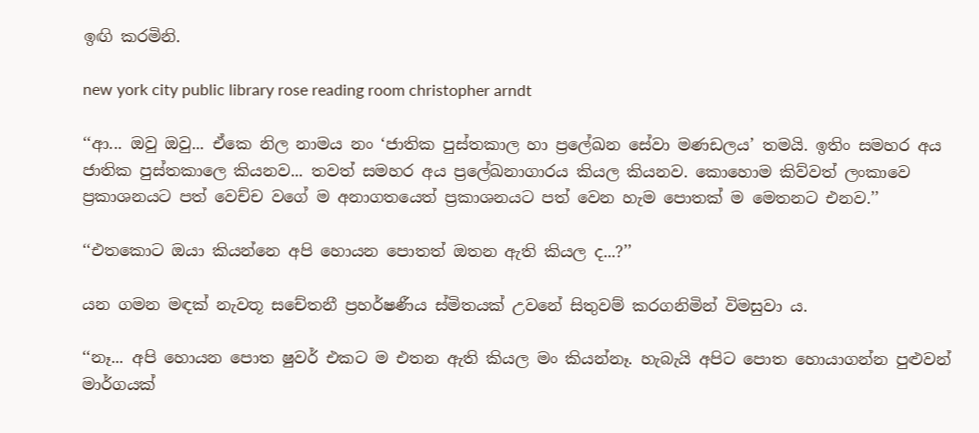ඉඟි කරමිනි.

new york city public library rose reading room christopher arndt

‘‘ආ... ඔවු ඔවු... ඒකෙ නිල නාමය නං ‘ජාතික පුස්තකාල හා ප්‍රලේඛන සේවා මණඩලය’ තමයි. ඉතිං සමහර අය ජාතික පුස්තකාලෙ කියනව... තවත් සමහර අය ප්‍රලේඛනාගාරය කියල කියනව. කොහොම කිව්වත් ලංකාවෙ ප්‍රකාශනයට පත් වෙච්ච වගේ ම අනාගතයෙත් ප්‍රකාශනයට පත් වෙන හැම පොතක් ම මෙතනට එනව.’’

‘‘එතකොට ඔයා කියන්නෙ අපි හොයන පොතත් ඔතන ඇති කියල ද...?’’

යන ගමන මඳක් නැවතූ සචේතනී ප්‍රහර්ෂණීය ස්මිතයක් උවනේ සිතුවම් කරගනිමින් විමසුවා ය.

‘‘නෑ... අපි හොයන පොත ෂුවර් එකට ම එතන ඇති කියල මං කියන්නෑ. හැබැයි අපිට පොත හොයාගන්න පුළුවන් මාර්ගයක්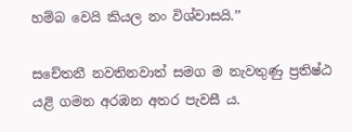හම්බ වෙයි කියල නං විශ්වාසයි.’’

සචේතනී නවතිනවාත් සමග ම නැවතුණු ප්‍රතිෂ්ඨ යළි ගමන අරඹන අතර පැවසී ය.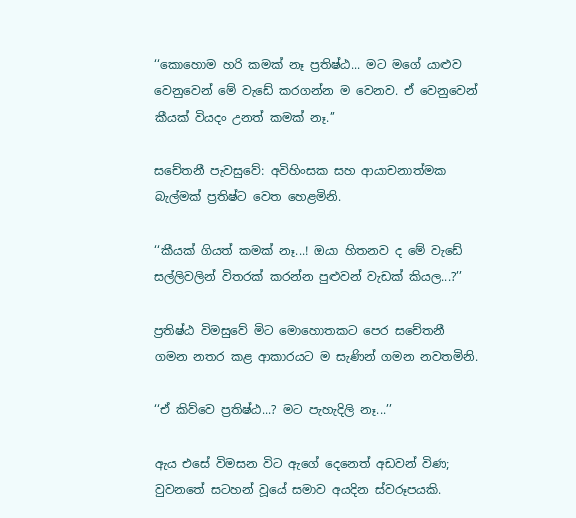‘‘කොහොම හරි කමක් නෑ ප්‍රතිෂ්ඨ... මට මගේ යාළුව වෙනුවෙන් මේ වැඩේ කරගන්න ම වෙනව. ඒ වෙනුවෙන් කීයක් වියදං උනත් කමක් නෑ.’’

සචේතනී පැවසුවේ: අවිහිංසක සහ ආයාචනාත්මක බැල්මක් ප්‍රතිෂ්ට වෙත හෙළමිනි.

‘‘කීයක් ගියත් කමක් නෑ...! ඔයා හිතනව ද මේ වැඩේ සල්ලිවලින් විතරක් කරන්න පුළුවන් වැඩක් කියල...?’’

ප්‍රතිෂ්ඨ විමසුවේ මිට මොහොතකට පෙර සචේතනී ගමන නතර කළ ආකාරයට ම සැණින් ගමන නවතමිනි.

‘‘ඒ කිව්වෙ ප්‍රතිෂ්ඨ...? මට පැහැදිලි නෑ...’’

ඇය එසේ විමසන විට ඇගේ දෙනෙත් අඩවන් විණ; වුවනතේ සටහන් වූයේ සමාව අයදින ස්වරූපයකි.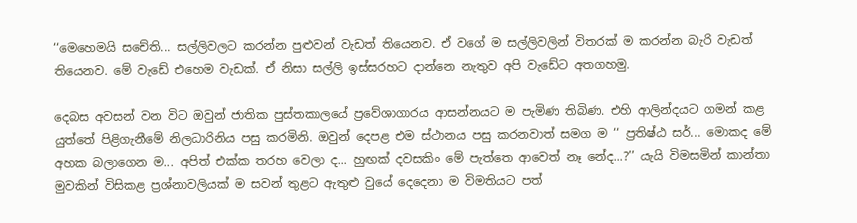‘‘මෙහෙමයි සචේති... සල්ලිවලට කරන්න පුළුවන් වැඩත් තියෙනව. ඒ වගේ ම සල්ලිවලින් විතරක් ම කරන්න බැරි වැඩත් තියෙනව. මේ වැඩේ එහෙම වැඩක්. ඒ නිසා සල්ලි ඉස්සරහට දාන්නෙ නැතුව අපි වැඩේට අතගහමු.

දෙබස අවසන් වන විට ඔවුන් ජාතික පුස්තකාලයේ ප්‍රවේශාගාරය ආසන්නයට ම පැමිණ තිබිණ. එහි ආලින්දයට ගමන් කළ යුත්තේ පිළිගැනීමේ නිලධාරිනිය පසු කරමිනි. ඔවුන් දෙපළ එම ස්ථානය පසු කරනවාත් සමග ම ‘‘ ප්‍රතිෂ්ඨ සර්... මොකද මේ අහක බලාගෙන ම... අපිත් එක්ක තරහ වෙලා ද... හුඟක් දවසකිං මේ පැත්තෙ ආවෙත් නෑ නේද...?’’ යැයි විමසමින් කාන්තා මුවකින් විසිකළ ප්‍රශ්නාවලියක් ම සවන් තුළට ඇතුළු වුයේ දෙදෙනා ම විමතියට පත්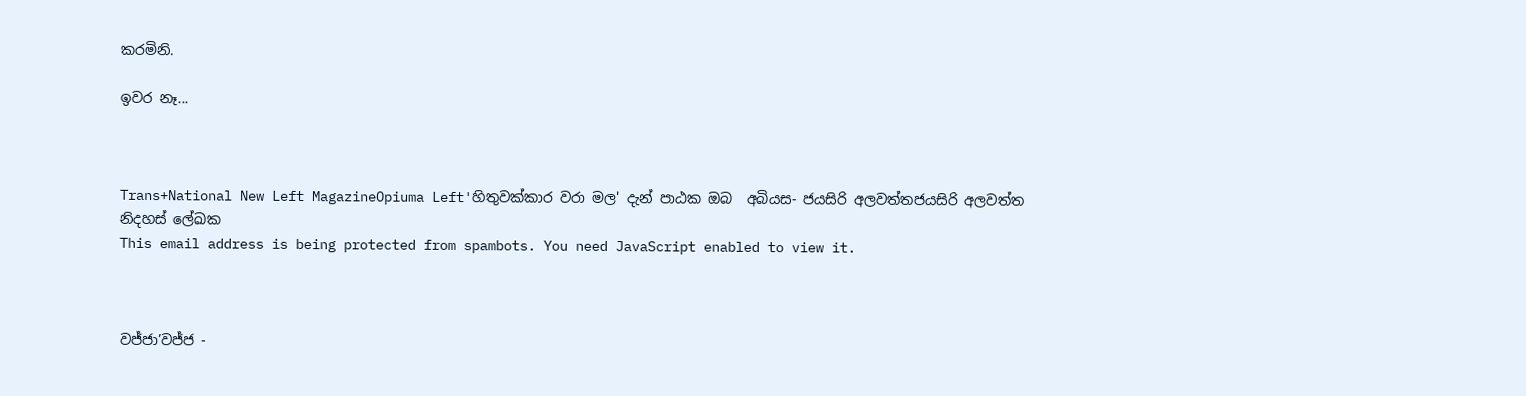කරමිනි.

ඉවර නෑ...



Trans+National New Left MagazineOpiuma Left'හිතුවක්කාර වරා මල' දැන් පාඨක ඔබ  අබියස- ජයසිරි අලවත්තජයසිරි අලවත්ත
නිදහස් ලේඛක
This email address is being protected from spambots. You need JavaScript enabled to view it.



වජ්ජා’වජ්ජ -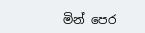මින් පෙර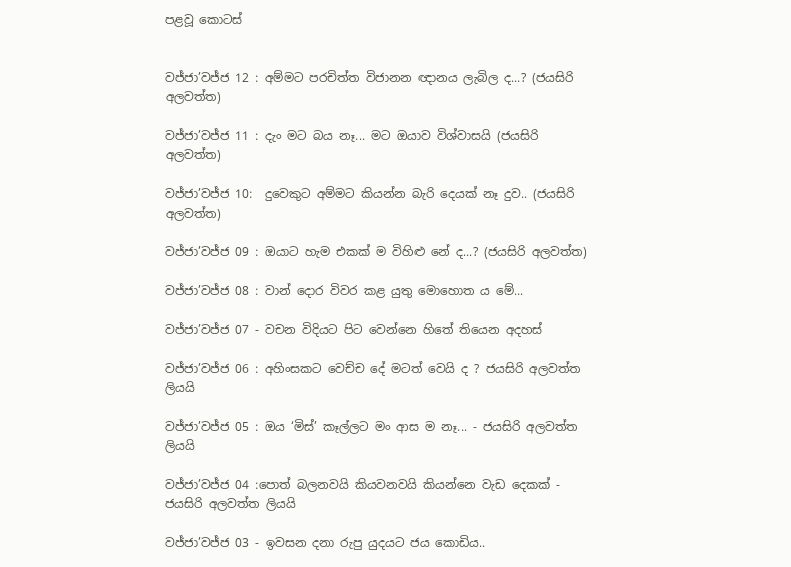පළවූ කොටස්


වජ්ජා’වජ්ජ 12 : අම්මට පරචිත්ත විජානන ඥානය ලැබිල ද...? (ජයසිරි අලවත්ත)

වජ්ජා’වජ්ජ 11 : දැං මට බය නෑ... මට ඔයාව විශ්වාසයි (ජයසිරි අලවත්ත)

වජ්ජා’වජ්ජ 10:  දුවෙකුට අම්මට කියන්න බැරි දෙයක් නෑ දුව.. (ජයසිරි අලවත්ත)

වජ්ජා’වජ්ජ 09 : ඔයාට හැම එකක් ම විහිළු නේ ද...? (ජයසිරි අලවත්ත)

වජ්ජා’වජ්ජ 08 : වාන් දොර විවර කළ යුතු මොහොත ය මේ...

වජ්ජා’වජ්ජ 07 - වචන විදියට පිට වෙන්නෙ හිතේ තියෙන අදහස්

වජ්ජා’වජ්ජ 06 : අහිංසකට වෙච්ච දේ මටත් වෙයි ද ? ජයසිරි අලවත්ත ලියයි

වජ්ජා’වජ්ජ 05 : ඔය ‘මිස්’ කෑල්ලට මං ආස ම නෑ... - ජයසිරි අලවත්ත ලියයි

වජ්ජා’වජ්ජ 04 :පොත් බලනවයි කියවනවයි කියන්නෙ වැඩ දෙකක් - ජයසිරි අලවත්ත ලියයි

වජ්ජා’වජ්ජ 03 - ඉවසන දනා රුපු යුදයට ජය කොඩිය..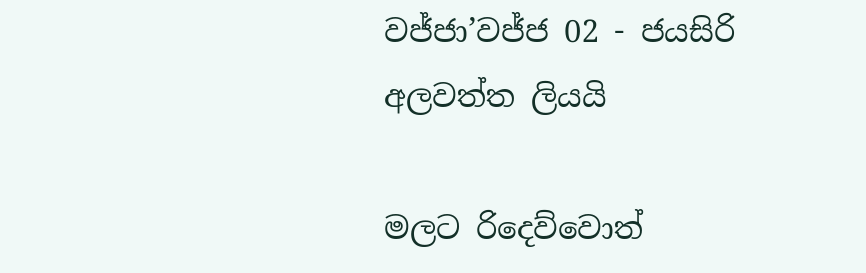වජ්ජා’වජ්ජ 02 - ජයසිරි අලවත්ත ලියයි

මලට රිදෙව්වොත්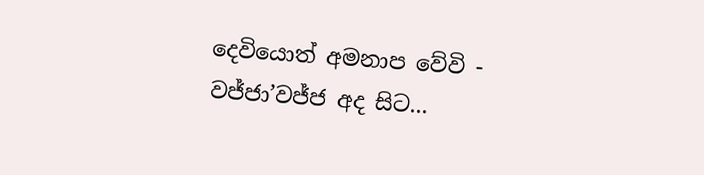දෙවියොත් අමනාප වේවි - වජ්ජා’වජ්ජ අද සිට...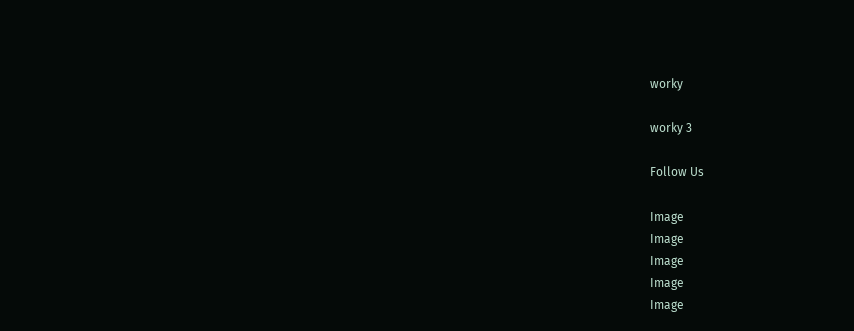worky

worky 3

Follow Us

Image
Image
Image
Image
Image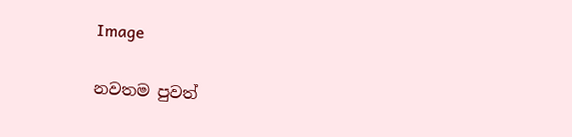Image

නවතම පුවත්